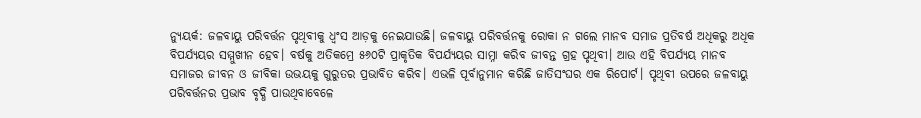ନ୍ୟୁୟର୍କ: ଜଳବାୟୁ ପରିବର୍ତ୍ତନ ପୃଥିବୀକୁ ଧ୍ୱଂସ ଆଡ଼କୁ ନେଇଯାଉଛି। ଜଳବାୟୁ ପରିବର୍ତ୍ତନକୁ ରୋକା ନ ଗଲେ ମାନବ ସମାଜ ପ୍ରତିବର୍ଷ ଅଧିକରୁ ଅଧିକ ବିପର୍ଯ୍ୟୟର ସମ୍ମୁଖୀନ ହେବ। ବର୍ଷକୁ ଅତିକମ୍ରେ ୫୬୦ଟି ପ୍ରାକୃତିକ ବିପର୍ଯ୍ୟୟର ସାମ୍ନା କରିବ ଜୀବନ୍ତ ଗ୍ରହ ପୃଥିବୀ। ଆଉ ଏହି ବିପର୍ଯ୍ୟୟ ମାନବ ସମାଜର ଜୀବନ ଓ ଜୀବିକା ଉଭୟକୁ ଗୁରୁତର ପ୍ରଭାବିତ କରିବ। ଏଭଳି ପୂର୍ବାନୁମାନ କରିଛି ଜାତିସଂଘର ଏକ ରିପୋର୍ଟ। ପୃଥିବୀ ଉପରେ ଜଳବାୟୁ ପରିବର୍ତ୍ତନର ପ୍ରଭାବ ବୃଦ୍ଧି ପାଉଥିବାବେଳେ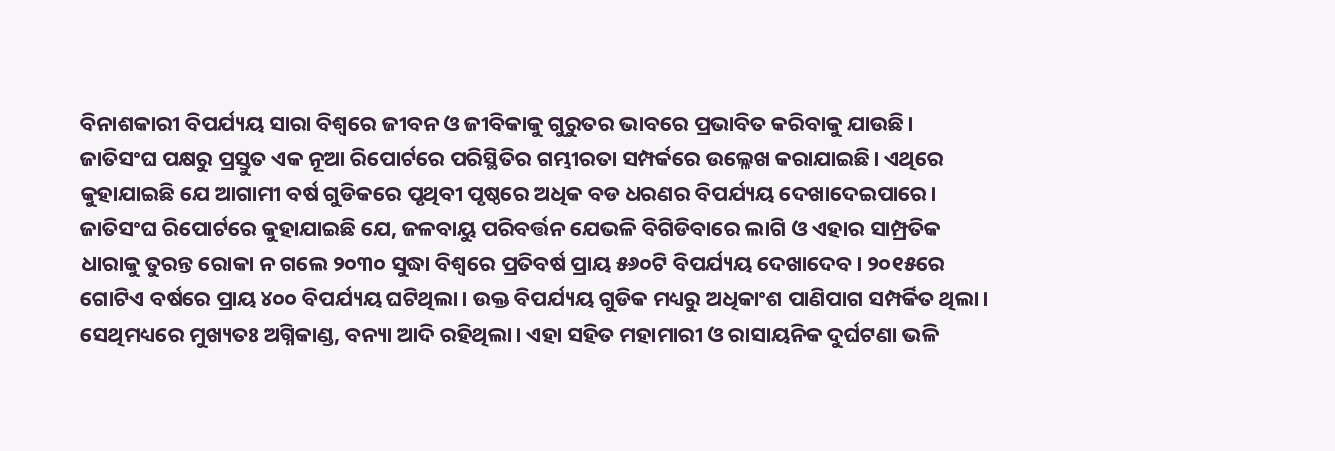ବିନାଶକାରୀ ବିପର୍ଯ୍ୟୟ ସାରା ବିଶ୍ୱରେ ଜୀବନ ଓ ଜୀବିକାକୁ ଗୁରୁତର ଭାବରେ ପ୍ରଭାବିତ କରିବାକୁ ଯାଉଛି। ଜାତିସଂଘ ପକ୍ଷରୁ ପ୍ରସ୍ତୁତ ଏକ ନୂଆ ରିପୋର୍ଟରେ ପରିସ୍ଥିତିର ଗମ୍ଭୀରତା ସମ୍ପର୍କରେ ଉଲ୍ଳେଖ କରାଯାଇଛି। ଏଥିରେ କୁହାଯାଇଛି ଯେ ଆଗାମୀ ବର୍ଷ ଗୁଡିକରେ ପୃଥିବୀ ପୃଷ୍ଠରେ ଅଧିକ ବଡ ଧରଣର ବିପର୍ଯ୍ୟୟ ଦେଖାଦେଇପାରେ।
ଜାତିସଂଘ ରିପୋର୍ଟରେ କୁହାଯାଇଛି ଯେ, ଜଳବାୟୁ ପରିବର୍ତ୍ତନ ଯେଭଳି ବିଗିଡିବାରେ ଲାଗି ଓ ଏହାର ସାମ୍ପ୍ରତିକ ଧାରାକୁ ତୁରନ୍ତ ରୋକା ନ ଗଲେ ୨୦୩୦ ସୁଦ୍ଧା ବିଶ୍ୱରେ ପ୍ରତିବର୍ଷ ପ୍ରାୟ ୫୬୦ଟି ବିପର୍ଯ୍ୟୟ ଦେଖାଦେବ। ୨୦୧୫ରେ ଗୋଟିଏ ବର୍ଷରେ ପ୍ରାୟ ୪୦୦ ବିପର୍ଯ୍ୟୟ ଘଟିଥିଲା। ଉକ୍ତ ବିପର୍ଯ୍ୟୟ ଗୁଡିକ ମଧ୍ୟରୁ ଅଧିକାଂଶ ପାଣିପାଗ ସମ୍ପର୍କିତ ଥିଲା। ସେଥିମଧ୍ୟରେ ମୁଖ୍ୟତଃ ଅଗ୍ନିକାଣ୍ଡ, ବନ୍ୟା ଆଦି ରହିଥିଲା। ଏହା ସହିତ ମହାମାରୀ ଓ ରାସାୟନିକ ଦୁର୍ଘଟଣା ଭଳି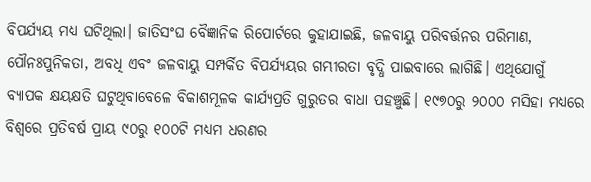ବିପର୍ଯ୍ୟୟ ମଧ୍ୟ ଘଟିଥିଲା। ଜାତିସଂଘ ବୈଜ୍ଞାନିକ ରିପୋର୍ଟରେ କୁହାଯାଇଛି, ଜଳବାୟୁ ପରିବର୍ତ୍ତନର ପରିମାଣ, ପୌନଃପୁନିକତା, ଅବଧି ଏବଂ ଜଳବାୟୁ ସମ୍ପର୍କିତ ବିପର୍ଯ୍ୟୟର ଗମ୍ଭୀରତା ବୃଦ୍ଧି ପାଇବାରେ ଲାଗିଛି। ଏଥିଯୋଗୁଁ ବ୍ୟାପକ କ୍ଷୟକ୍ଷତି ଘଟୁଥିବାବେଳେ ବିକାଶମୂଳକ କାର୍ଯ୍ୟପ୍ରତି ଗୁରୁତର ବାଧା ପହଞ୍ଚୁଛି। ୧୯୭୦ରୁ ୨୦୦୦ ମସିହା ମଧ୍ୟରେ ବିଶ୍ୱରେ ପ୍ରତିବର୍ଷ ପ୍ରାୟ ୯୦ରୁ ୧୦୦ଟି ମଧ୍ୟମ ଧରଣର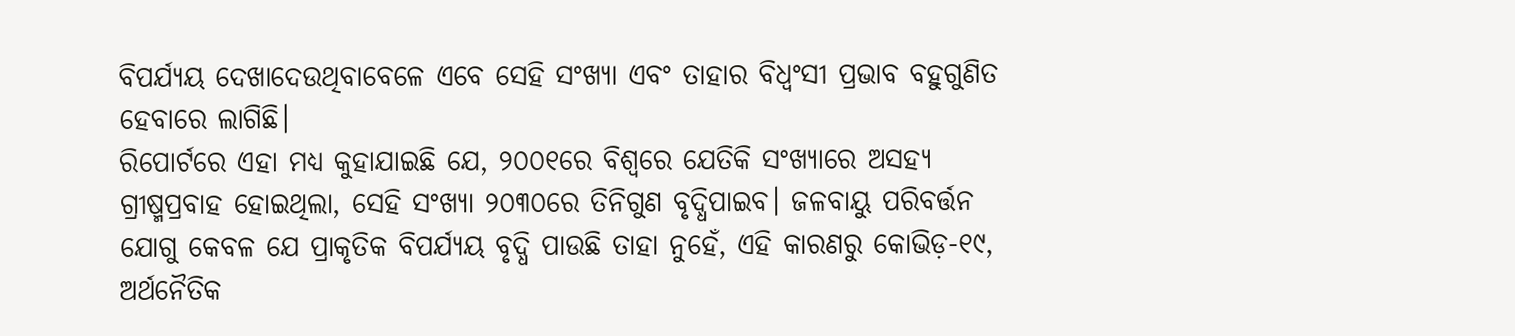ବିପର୍ଯ୍ୟୟ ଦେଖାଦେଉଥିବାବେଳେ ଏବେ ସେହି ସଂଖ୍ୟା ଏବଂ ତାହାର ବିଧ୍ୱଂସୀ ପ୍ରଭାବ ବହୁଗୁଣିତ ହେବାରେ ଲାଗିଛି।
ରିପୋର୍ଟରେ ଏହା ମଧ୍ୟ କୁହାଯାଇଛି ଯେ, ୨୦୦୧ରେ ବିଶ୍ୱରେ ଯେତିକି ସଂଖ୍ୟାରେ ଅସହ୍ୟ ଗ୍ରୀଷ୍ମପ୍ରବାହ ହୋଇଥିଲା, ସେହି ସଂଖ୍ୟା ୨୦୩୦ରେ ତିନିଗୁଣ ବୃଦ୍ଧିପାଇବ। ଜଳବାୟୁ ପରିବର୍ତ୍ତନ ଯୋଗୁ କେବଳ ଯେ ପ୍ରାକୃତିକ ବିପର୍ଯ୍ୟୟ ବୃଦ୍ଧି ପାଉଛି ତାହା ନୁହେଁ, ଏହି କାରଣରୁ କୋଭିଡ଼-୧୯, ଅର୍ଥନୈତିକ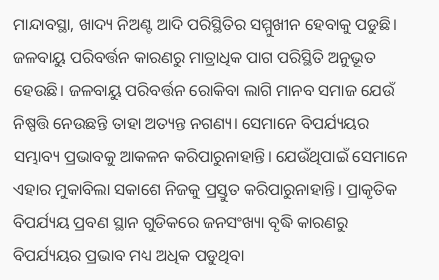ମାନ୍ଦାବସ୍ଥା, ଖାଦ୍ୟ ନିଅଣ୍ଟ ଆଦି ପରିସ୍ଥିତିର ସମ୍ମୁଖୀନ ହେବାକୁ ପଡୁଛି।
ଜଳବାୟୁ ପରିବର୍ତ୍ତନ କାରଣରୁ ମାତ୍ରାଧିକ ପାଗ ପରିସ୍ଥିତି ଅନୁଭୂତ ହେଉଛି। ଜଳବାୟୁ ପରିବର୍ତ୍ତନ ରୋକିବା ଲାଗି ମାନବ ସମାଜ ଯେଉଁ ନିଷ୍ପତ୍ତି ନେଉଛନ୍ତି ତାହା ଅତ୍ୟନ୍ତ ନଗଣ୍ୟ। ସେମାନେ ବିପର୍ଯ୍ୟୟର ସମ୍ଭାବ୍ୟ ପ୍ରଭାବକୁ ଆକଳନ କରିପାରୁନାହାନ୍ତି। ଯେଉଁଥିପାଇଁ ସେମାନେ ଏହାର ମୁକାବିଲା ସକାଶେ ନିଜକୁ ପ୍ରସ୍ତୁତ କରିପାରୁନାହାନ୍ତି। ପ୍ରାକୃତିକ ବିପର୍ଯ୍ୟୟ ପ୍ରବଣ ସ୍ଥାନ ଗୁଡିକରେ ଜନସଂଖ୍ୟା ବୃଦ୍ଧି କାରଣରୁ ବିପର୍ଯ୍ୟୟର ପ୍ରଭାବ ମଧ୍ୟ ଅଧିକ ପଡୁଥିବା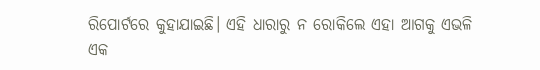ରିପୋର୍ଟରେ କୁହାଯାଇଛି। ଏହି ଧାରାରୁ ନ ରୋକିଲେ ଏହା ଆଗକୁ ଏଭଳି ଏକ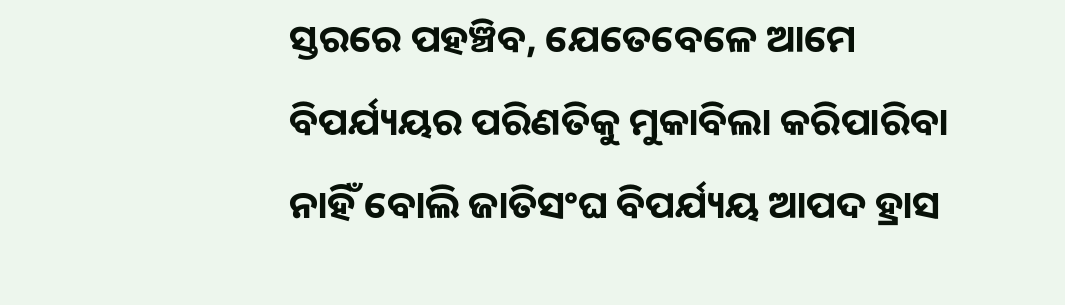ସ୍ତରରେ ପହଞ୍ଚିବ, ଯେତେବେଳେ ଆମେ ବିପର୍ଯ୍ୟୟର ପରିଣତିକୁ ମୁକାବିଲା କରିପାରିବା ନାହିଁ ବୋଲି ଜାତିସଂଘ ବିପର୍ଯ୍ୟୟ ଆପଦ ହ୍ରାସ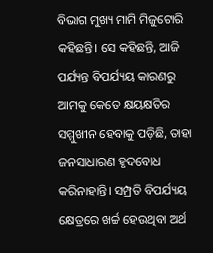ବିଭାଗ ମୁଖ୍ୟ ମାମି ମିଜୁଟୋରି କହିଛନ୍ତି। ସେ କହିଛନ୍ତି, ଆଜି ପର୍ଯ୍ୟନ୍ତ ବିପର୍ଯ୍ୟୟ କାରଣରୁ ଆମକୁ କେତେ କ୍ଷୟକ୍ଷତିର ସମ୍ମୁଖୀନ ହେବାକୁ ପଡ଼ିଛି, ତାହା ଜନସାଧାରଣ ହୃଦବୋଧ କରିନାହାନ୍ତି। ସମ୍ପ୍ରତି ବିପର୍ଯ୍ୟୟ କ୍ଷେତ୍ରରେ ଖର୍ଚ୍ଚ ହେଉଥିବା ଅର୍ଥ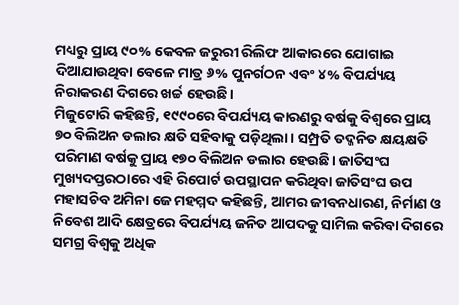ମଧ୍ୟରୁ ପ୍ରାୟ ୯୦% କେବଳ ଜରୁରୀ ରିଲିଫ ଆକାରରେ ଯୋଗାଇ ଦିଆଯାଉଥିବା ବେଳେ ମାତ୍ର ୬% ପୁନର୍ଗଠନ ଏବଂ ୪% ବିପର୍ଯ୍ୟୟ ନିରାକରଣ ଦିଗରେ ଖର୍ଚ୍ଚ ହେଉଛି।
ମିଜୁଟୋରି କହିଛନ୍ତି, ୧୯୯୦ରେ ବିପର୍ଯ୍ୟୟ କାରଣରୁ ବର୍ଷକୁ ବିଶ୍ୱରେ ପ୍ରାୟ ୭୦ ବିଲିଅନ ଡଲାର କ୍ଷତି ସହିବାକୁ ପଡ଼ିଥିଲା। ସମ୍ପ୍ରତି ତଦ୍ଜନିତ କ୍ଷୟକ୍ଷତି ପରିମାଣ ବର୍ଷକୁ ପ୍ରାୟ ୧୭୦ ବିଲିଅନ ଡଲାର ହେଉଛି। ଜାତିସଂଘ ମୁଖ୍ୟଦପ୍ତରଠାରେ ଏହି ରିପୋର୍ଟ ଉପସ୍ଥାପନ କରିଥିବା ଜାତିସଂଘ ଉପ ମହାସଚିବ ଅମିନା ଜେ ମହମ୍ମଦ କହିଛନ୍ତି, ଆମର ଜୀବନଧାରଣ, ନିର୍ମାଣ ଓ ନିବେଶ ଆଦି କ୍ଷେତ୍ରରେ ବିପର୍ଯ୍ୟୟ ଜନିତ ଆପଦକୁ ସାମିଲ କରିବା ଦିଗରେ ସମଗ୍ର ବିଶ୍ୱକୁ ଅଧିକ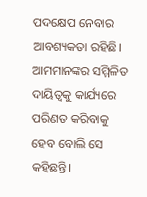ପଦକ୍ଷେପ ନେବାର ଆବଶ୍ୟକତା ରହିଛି। ଆମମାନଙ୍କର ସମ୍ମିଳିତ ଦାୟିତ୍ୱକୁ କାର୍ଯ୍ୟରେ ପରିଣତ କରିବାକୁ ହେବ ବୋଲି ସେ କହିଛନ୍ତି।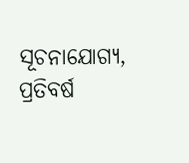ସୂଚନାଯୋଗ୍ୟ, ପ୍ରତିବର୍ଷ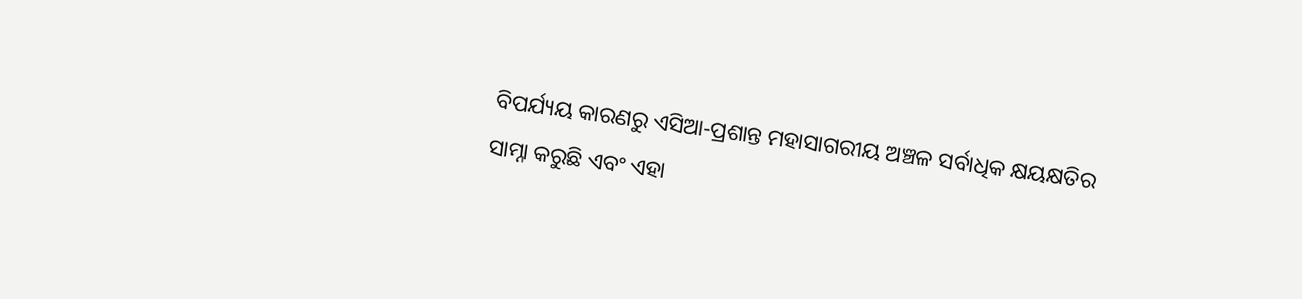ବିପର୍ଯ୍ୟୟ କାରଣରୁ ଏସିଆ-ପ୍ରଶାନ୍ତ ମହାସାଗରୀୟ ଅଞ୍ଚଳ ସର୍ବାଧିକ କ୍ଷୟକ୍ଷତିର ସାମ୍ନା କରୁଛି ଏବଂ ଏହା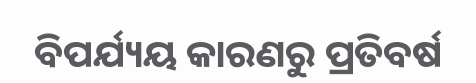ବିପର୍ଯ୍ୟୟ କାରଣରୁ ପ୍ରତିବର୍ଷ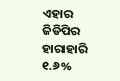ଏହାର ଜିଡିପିର ହାରାହାରି ୧.୬%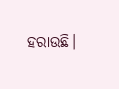ହରାଉଛି।